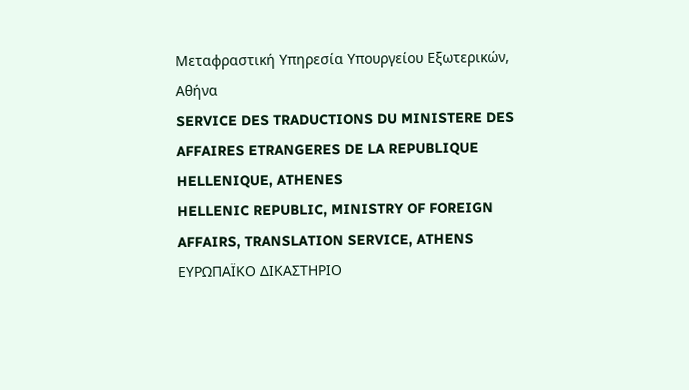Μεταφραστική Υπηρεσία Υπουργείου Εξωτερικών, Αθήνα
SERVICE DES TRADUCTIONS DU MINISTERE DES AFFAIRES ETRANGERES DE LA REPUBLIQUE HELLENIQUE, ATHENES
HELLENIC REPUBLIC, MINISTRY OF FOREIGN AFFAIRS, TRANSLATION SERVICE, ATHENS
ΕΥΡΩΠΑΪΚΟ ΔΙΚΑΣΤΗΡΙΟ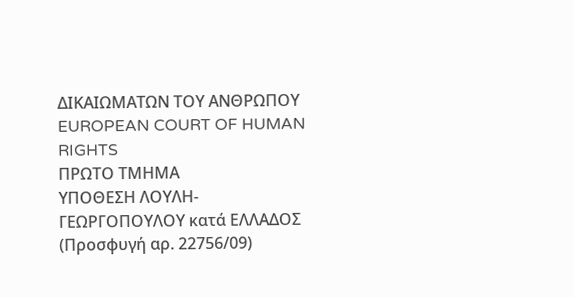ΔΙΚΑΙΩΜΑΤΩΝ ΤΟΥ ΑΝΘΡΩΠΟΥ
EUROPEAN COURT OF HUMAN RIGHTS
ΠΡΩΤΟ ΤΜΗΜΑ
ΥΠΟΘΕΣΗ ΛΟΥΛΗ- ΓΕΩΡΓΟΠΟΥΛΟΥ κατά ΕΛΛΑΔΟΣ
(Προσφυγή αρ. 22756/09)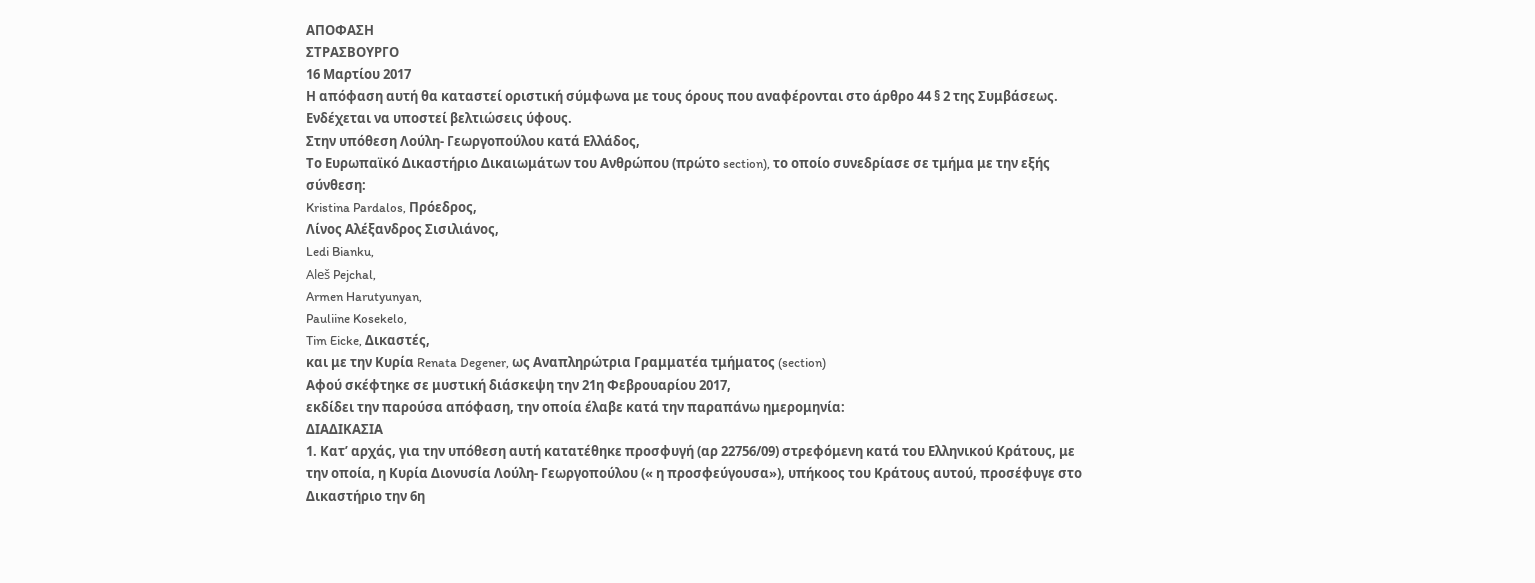ΑΠΟΦΑΣΗ
ΣΤΡΑΣΒΟΥΡΓΟ
16 Μαρτίου 2017
Η απόφαση αυτή θα καταστεί οριστική σύμφωνα με τους όρους που αναφέρονται στο άρθρο 44 § 2 της Συμβάσεως. Ενδέχεται να υποστεί βελτιώσεις ύφους.
Στην υπόθεση Λούλη- Γεωργοπούλου κατά Ελλάδος,
Το Ευρωπαϊκό Δικαστήριο Δικαιωμάτων του Ανθρώπου (πρώτο section), το οποίο συνεδρίασε σε τμήμα με την εξής σύνθεση:
Kristina Pardalos, Πρόεδρος,
Λίνος Αλέξανδρος Σισιλιάνος,
Ledi Bianku,
Aleš Pejchal,
Armen Harutyunyan,
Pauliine Kosekelo,
Tim Eicke, Δικαστές,
και με την Κυρία Renata Degener, ως Αναπληρώτρια Γραμματέα τμήματος (section)
Αφού σκέφτηκε σε μυστική διάσκεψη την 21η Φεβρουαρίου 2017,
εκδίδει την παρούσα απόφαση, την οποία έλαβε κατά την παραπάνω ημερομηνία:
ΔΙΑΔΙΚΑΣΙΑ
1. Κατ’ αρχάς, για την υπόθεση αυτή κατατέθηκε προσφυγή (αρ 22756/09) στρεφόμενη κατά του Ελληνικού Κράτους, με την οποία, η Κυρία Διονυσία Λούλη- Γεωργοπούλου (« η προσφεύγουσα»), υπήκοος του Κράτους αυτού, προσέφυγε στο Δικαστήριο την 6η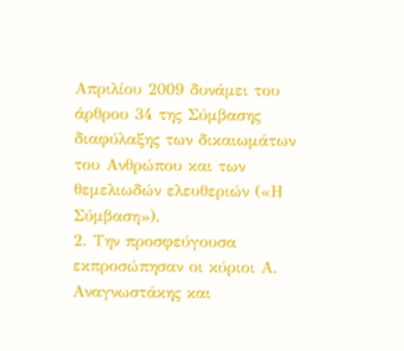Απριλίου 2009 δυνάμει του άρθρου 34 της Σύμβασης διαφύλαξης των δικαιωμάτων του Ανθρώπου και των θεμελιωδών ελευθεριών («Η Σύμβαση»).
2. Την προσφεύγουσα εκπροσώπησαν οι κύριοι Α. Αναγνωστάκης και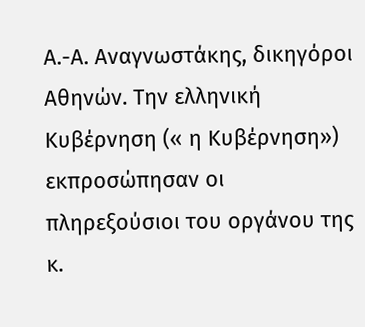Α.-Α. Αναγνωστάκης, δικηγόροι Αθηνών. Την ελληνική Κυβέρνηση (« η Κυβέρνηση») εκπροσώπησαν οι πληρεξούσιοι του οργάνου της κ.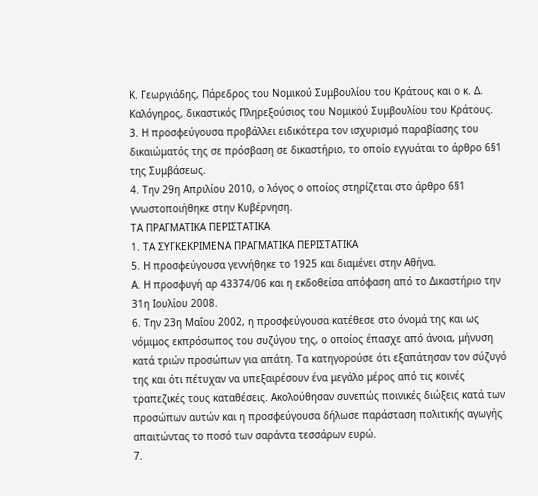Κ. Γεωργιάδης, Πάρεδρος του Νομικού Συμβουλίου του Κράτους και ο κ. Δ. Καλόγηρος, δικαστικός Πληρεξούσιος του Νομικού Συμβουλίου του Κράτους.
3. Η προσφεύγουσα προβάλλει ειδικότερα τον ισχυρισμό παραβίασης του δικαιώματός της σε πρόσβαση σε δικαστήριο, το οποίο εγγυάται το άρθρο 6§1 της Συμβάσεως.
4. Την 29η Απριλίου 2010, ο λόγος ο οποίος στηρίζεται στο άρθρο 6§1 γνωστοποιήθηκε στην Κυβέρνηση.
ΤΑ ΠΡΑΓΜΑΤΙΚΑ ΠΕΡΙΣΤΑΤΙΚΑ
1. ΤΑ ΣΥΓΚΕΚΡΙΜΕΝΑ ΠΡΑΓΜΑΤΙΚΑ ΠΕΡΙΣΤΑΤΙΚΑ
5. Η προσφεύγουσα γεννήθηκε το 1925 και διαμένει στην Αθήνα.
Α. Η προσφυγή αρ 43374/06 και η εκδοθείσα απόφαση από το Δικαστήριο την 31η Ιουλίου 2008.
6. Την 23η Μαΐου 2002, η προσφεύγουσα κατέθεσε στο όνομά της και ως νόμιμος εκπρόσωπος του συζύγου της, ο οποίος έπασχε από άνοια, μήνυση κατά τριών προσώπων για απάτη. Τα κατηγορούσε ότι εξαπάτησαν τον σύζυγό της και ότι πέτυχαν να υπεξαιρέσουν ένα μεγάλο μέρος από τις κοινές τραπεζικές τους καταθέσεις. Ακολούθησαν συνεπώς ποινικές διώξεις κατά των προσώπων αυτών και η προσφεύγουσα δήλωσε παράσταση πολιτικής αγωγής απαιτώντας το ποσό των σαράντα τεσσάρων ευρώ.
7.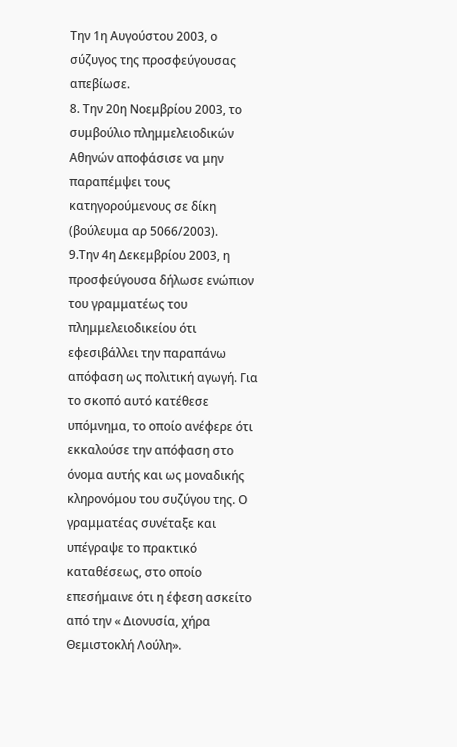Την 1η Αυγούστου 2003, ο σύζυγος της προσφεύγουσας απεβίωσε.
8. Την 20η Νοεμβρίου 2003, το συμβούλιο πλημμελειοδικών Αθηνών αποφάσισε να μην παραπέμψει τους κατηγορούμενους σε δίκη (βούλευμα αρ 5066/2003).
9.Την 4η Δεκεμβρίου 2003, η προσφεύγουσα δήλωσε ενώπιον του γραμματέως του πλημμελειοδικείου ότι εφεσιβάλλει την παραπάνω απόφαση ως πολιτική αγωγή. Για το σκοπό αυτό κατέθεσε υπόμνημα, το οποίο ανέφερε ότι εκκαλούσε την απόφαση στο όνομα αυτής και ως μοναδικής κληρονόμου του συζύγου της. Ο γραμματέας συνέταξε και υπέγραψε το πρακτικό καταθέσεως, στο οποίο επεσήμαινε ότι η έφεση ασκείτο από την « Διονυσία, χήρα Θεμιστοκλή Λούλη».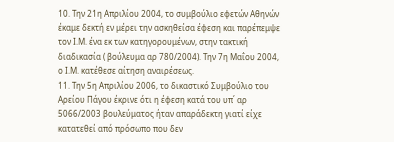10. Την 21η Απριλίου 2004, το συμβούλιο εφετών Αθηνών έκαμε δεκτή εν μέρει την ασκηθείσα έφεση και παρέπεμψε τον Ι.Μ. ένα εκ των κατηγορουμένων, στην τακτική διαδικασία ( βούλευμα αρ 780/2004). Την 7η Μαΐου 2004, ο Ι.Μ. κατέθεσε αίτηση αναιρέσεως.
11. Την 5η Απριλίου 2006, το δικαστικό Συμβούλιο του Αρείου Πάγου έκρινε ότι η έφεση κατά του υπ΄ αρ 5066/2003 βουλεύματος ήταν απαράδεκτη γιατί είχε κατατεθεί από πρόσωπο που δεν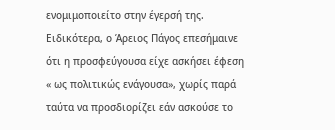ενομιμοποιείτο στην έγερσή της.
Ειδικότερα, ο Άρειος Πάγος επεσήμαινε ότι η προσφεύγουσα είχε ασκήσει έφεση « ως πολιτικώς ενάγουσα», χωρίς παρά ταύτα να προσδιορίζει εάν ασκούσε το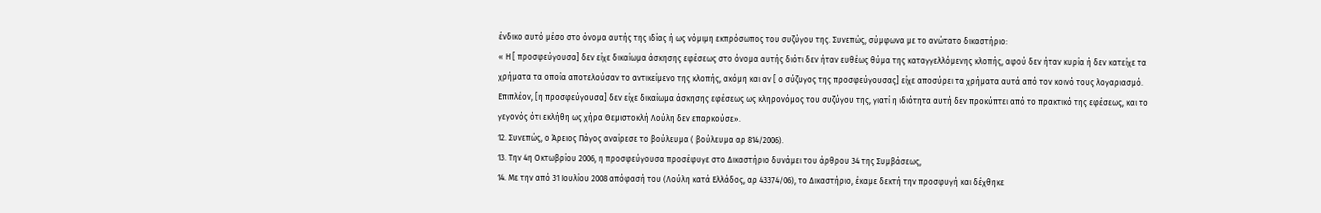ένδικο αυτό μέσο στο όνομα αυτής της ιδίας ή ως νόμιμη εκπρόσωπος του συζύγου της. Συνεπώς, σύμφωνα με το ανώτατο δικαστήριο:
« Η [ προσφεύγουσα] δεν είχε δικαίωμα άσκησης εφέσεως στο όνομα αυτής διότι δεν ήταν ευθέως θύμα της καταγγελλόμενης κλοπής, αφού δεν ήταν κυρία ή δεν κατείχε τα χρήματα τα οποία αποτελούσαν το αντικείμενο της κλοπής, ακόμη και αν [ ο σύζυγος της προσφεύγουσας] είχε αποσύρει τα χρήματα αυτά από τον κοινό τους λογαριασμό. Επιπλέον, [η προσφεύγουσα] δεν είχε δικαίωμα άσκησης εφέσεως ως κληρονόμος του συζύγου της, γιατί η ιδιότητα αυτή δεν προκύπτει από το πρακτικό της εφέσεως, και το γεγονός ότι εκλήθη ως χήρα Θεμιστοκλή Λούλη δεν επαρκούσε».
12. Συνεπώς, ο Άρειος Πάγος αναίρεσε το βούλευμα ( βούλευμα αρ 814/2006).
13. Την 4η Οκτωβρίου 2006, η προσφεύγουσα προσέφυγε στο Δικαστήριο δυνάμει του άρθρου 34 της Συμβάσεως,
14. Με την από 31 Ιουλίου 2008 απόφασή του (Λούλη κατά Ελλάδος, αρ 43374/06), το Δικαστήριο, έκαμε δεκτή την προσφυγή και δέχθηκε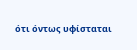ότι όντως υφίσταται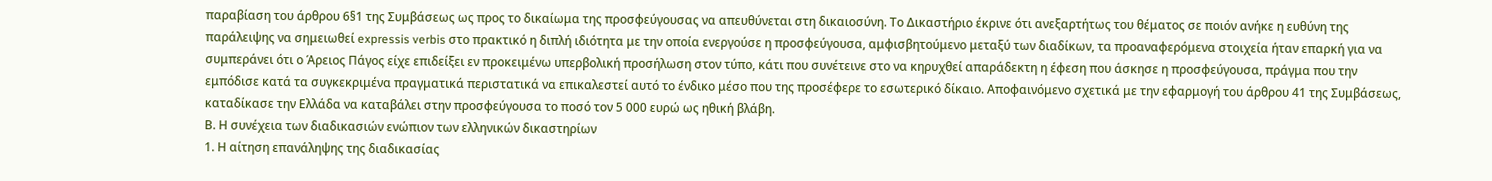παραβίαση του άρθρου 6§1 της Συμβάσεως ως προς το δικαίωμα της προσφεύγουσας να απευθύνεται στη δικαιοσύνη. Το Δικαστήριο έκρινε ότι ανεξαρτήτως του θέματος σε ποιόν ανήκε η ευθύνη της παράλειψης να σημειωθεί expressis verbis στο πρακτικό η διπλή ιδιότητα με την οποία ενεργούσε η προσφεύγουσα, αμφισβητούμενο μεταξύ των διαδίκων, τα προαναφερόμενα στοιχεία ήταν επαρκή για να συμπεράνει ότι ο Άρειος Πάγος είχε επιδείξει εν προκειμένω υπερβολική προσήλωση στον τύπο, κάτι που συνέτεινε στο να κηρυχθεί απαράδεκτη η έφεση που άσκησε η προσφεύγουσα, πράγμα που την εμπόδισε κατά τα συγκεκριμένα πραγματικά περιστατικά να επικαλεστεί αυτό το ένδικο μέσο που της προσέφερε το εσωτερικό δίκαιο. Αποφαινόμενο σχετικά με την εφαρμογή του άρθρου 41 της Συμβάσεως, καταδίκασε την Ελλάδα να καταβάλει στην προσφεύγουσα το ποσό τον 5 000 ευρώ ως ηθική βλάβη.
Β. Η συνέχεια των διαδικασιών ενώπιον των ελληνικών δικαστηρίων
1. Η αίτηση επανάληψης της διαδικασίας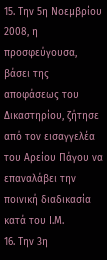15. Την 5η Νοεμβρίου 2008, η προσφεύγουσα, βάσει της αποφάσεως του Δικαστηρίου, ζήτησε από τον εισαγγελέα του Αρείου Πάγου να επαναλάβει την ποινική διαδικασία κατά του Ι.Μ.
16. Την 3η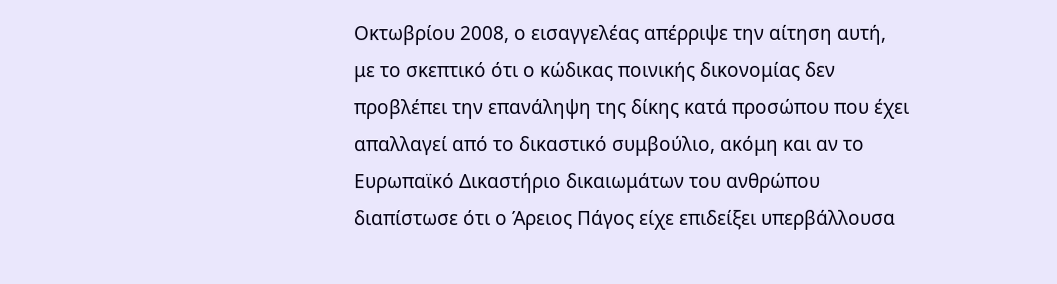Οκτωβρίου 2008, ο εισαγγελέας απέρριψε την αίτηση αυτή, με το σκεπτικό ότι ο κώδικας ποινικής δικονομίας δεν προβλέπει την επανάληψη της δίκης κατά προσώπου που έχει απαλλαγεί από το δικαστικό συμβούλιο, ακόμη και αν το Ευρωπαϊκό Δικαστήριο δικαιωμάτων του ανθρώπου διαπίστωσε ότι ο Άρειος Πάγος είχε επιδείξει υπερβάλλουσα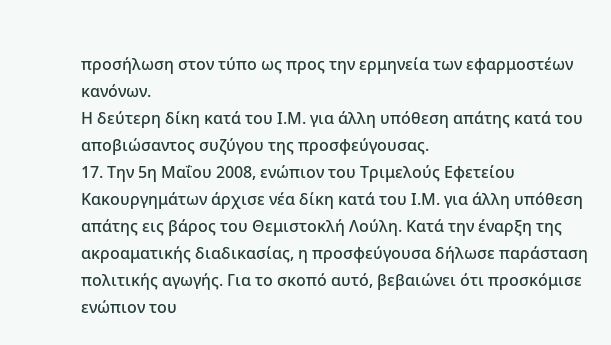προσήλωση στον τύπο ως προς την ερμηνεία των εφαρμοστέων κανόνων.
Η δεύτερη δίκη κατά του Ι.Μ. για άλλη υπόθεση απάτης κατά του αποβιώσαντος συζύγου της προσφεύγουσας.
17. Την 5η Μαΐου 2008, ενώπιον του Τριμελούς Εφετείου Κακουργημάτων άρχισε νέα δίκη κατά του Ι.Μ. για άλλη υπόθεση απάτης εις βάρος του Θεμιστοκλή Λούλη. Κατά την έναρξη της ακροαματικής διαδικασίας, η προσφεύγουσα δήλωσε παράσταση πολιτικής αγωγής. Για το σκοπό αυτό, βεβαιώνει ότι προσκόμισε ενώπιον του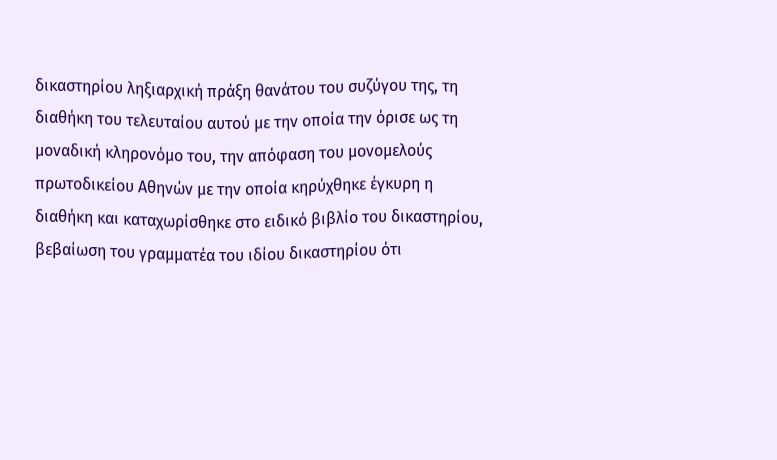δικαστηρίου ληξιαρχική πράξη θανάτου του συζύγου της, τη διαθήκη του τελευταίου αυτού με την οποία την όρισε ως τη μοναδική κληρονόμο του, την απόφαση του μονομελούς πρωτοδικείου Αθηνών με την οποία κηρύχθηκε έγκυρη η διαθήκη και καταχωρίσθηκε στο ειδικό βιβλίο του δικαστηρίου, βεβαίωση του γραμματέα του ιδίου δικαστηρίου ότι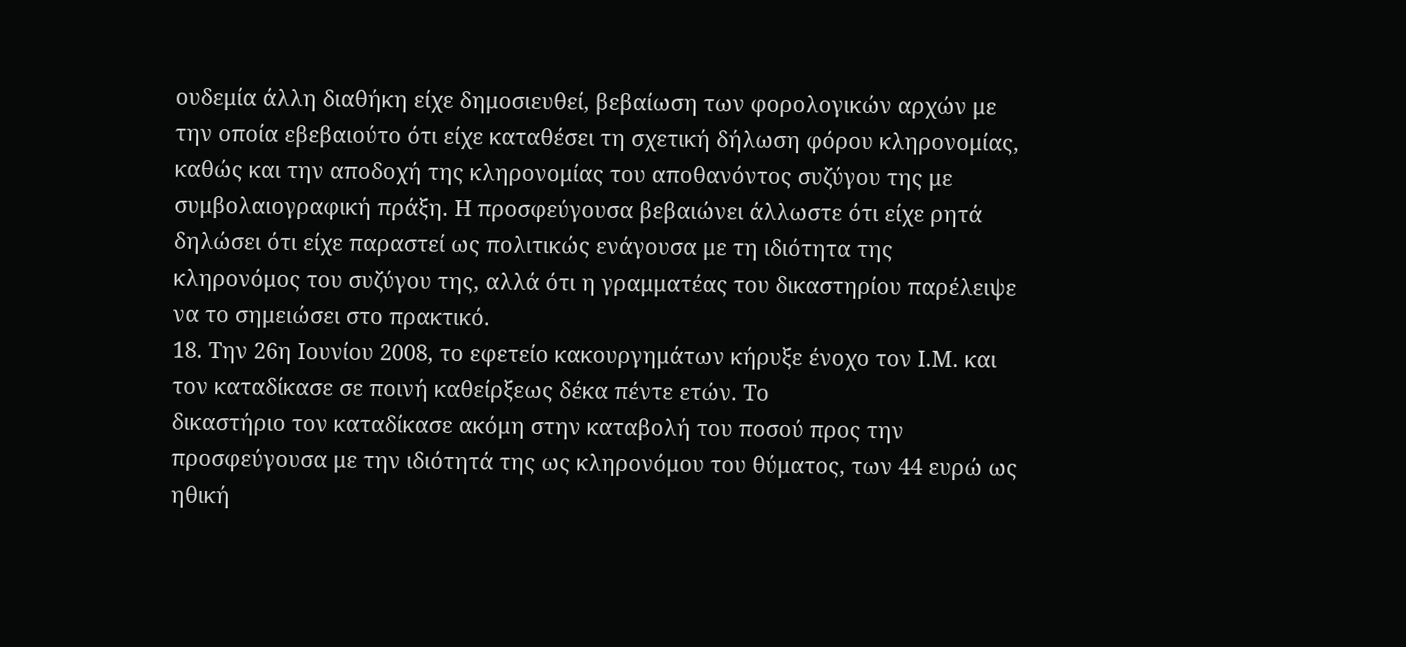ουδεμία άλλη διαθήκη είχε δημοσιευθεί, βεβαίωση των φορολογικών αρχών με την οποία εβεβαιούτο ότι είχε καταθέσει τη σχετική δήλωση φόρου κληρονομίας, καθώς και την αποδοχή της κληρονομίας του αποθανόντος συζύγου της με συμβολαιογραφική πράξη. Η προσφεύγουσα βεβαιώνει άλλωστε ότι είχε ρητά δηλώσει ότι είχε παραστεί ως πολιτικώς ενάγουσα με τη ιδιότητα της κληρονόμος του συζύγου της, αλλά ότι η γραμματέας του δικαστηρίου παρέλειψε να το σημειώσει στο πρακτικό.
18. Την 26η Ιουνίου 2008, το εφετείο κακουργημάτων κήρυξε ένοχο τον Ι.Μ. και τον καταδίκασε σε ποινή καθείρξεως δέκα πέντε ετών. Το
δικαστήριο τον καταδίκασε ακόμη στην καταβολή του ποσού προς την προσφεύγουσα με την ιδιότητά της ως κληρονόμου του θύματος, των 44 ευρώ ως ηθική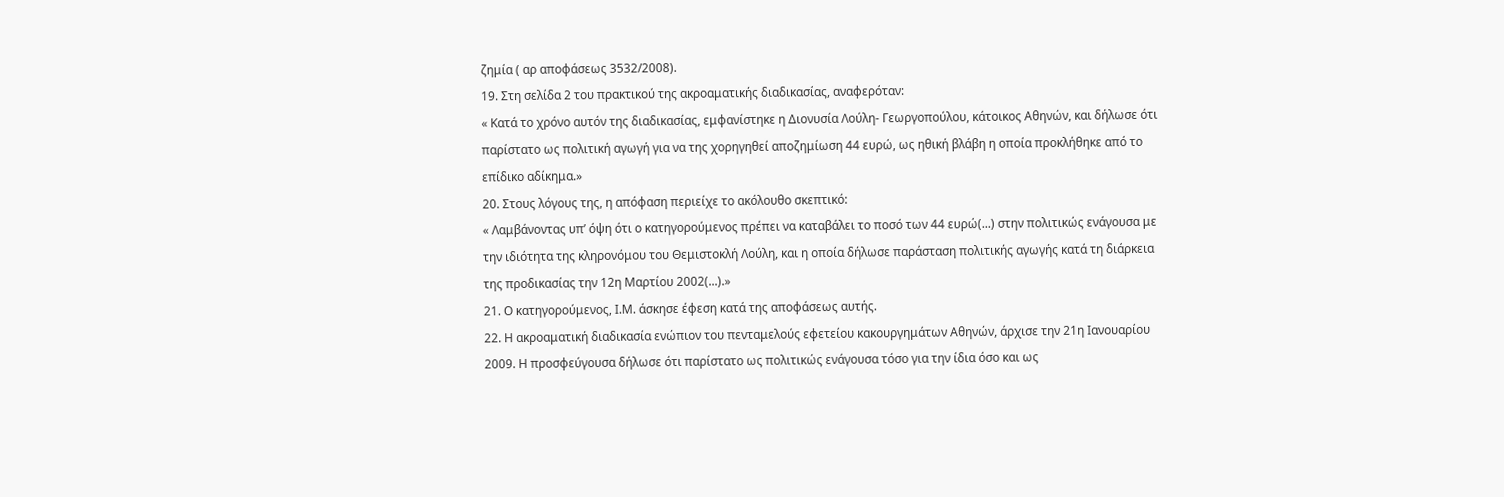ζημία ( αρ αποφάσεως 3532/2008).
19. Στη σελίδα 2 του πρακτικού της ακροαματικής διαδικασίας, αναφερόταν:
« Κατά το χρόνο αυτόν της διαδικασίας, εμφανίστηκε η Διονυσία Λούλη- Γεωργοπούλου, κάτοικος Αθηνών, και δήλωσε ότι παρίστατο ως πολιτική αγωγή για να της χορηγηθεί αποζημίωση 44 ευρώ, ως ηθική βλάβη η οποία προκλήθηκε από το επίδικο αδίκημα.»
20. Στους λόγους της, η απόφαση περιείχε το ακόλουθο σκεπτικό:
« Λαμβάνοντας υπ’ όψη ότι ο κατηγορούμενος πρέπει να καταβάλει το ποσό των 44 ευρώ(...) στην πολιτικώς ενάγουσα με την ιδιότητα της κληρονόμου του Θεμιστοκλή Λούλη, και η οποία δήλωσε παράσταση πολιτικής αγωγής κατά τη διάρκεια της προδικασίας την 12η Μαρτίου 2002(...).»
21. Ο κατηγορούμενος, Ι.Μ. άσκησε έφεση κατά της αποφάσεως αυτής.
22. Η ακροαματική διαδικασία ενώπιον του πενταμελούς εφετείου κακουργημάτων Αθηνών, άρχισε την 21η Ιανουαρίου 2009. Η προσφεύγουσα δήλωσε ότι παρίστατο ως πολιτικώς ενάγουσα τόσο για την ίδια όσο και ως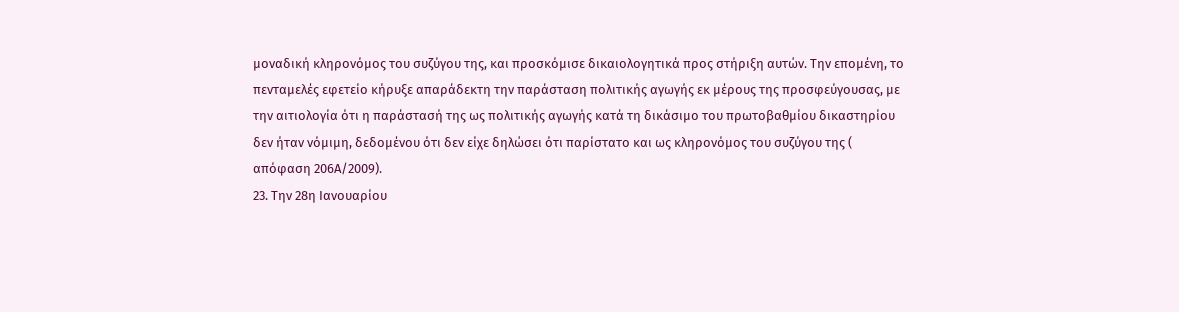μοναδική κληρονόμος του συζύγου της, και προσκόμισε δικαιολογητικά προς στήριξη αυτών. Την επομένη, το πενταμελές εφετείο κήρυξε απαράδεκτη την παράσταση πολιτικής αγωγής εκ μέρους της προσφεύγουσας, με την αιτιολογία ότι η παράστασή της ως πολιτικής αγωγής κατά τη δικάσιμο του πρωτοβαθμίου δικαστηρίου δεν ήταν νόμιμη, δεδομένου ότι δεν είχε δηλώσει ότι παρίστατο και ως κληρονόμος του συζύγου της ( απόφαση 206Α/2009).
23. Την 28η Ιανουαρίου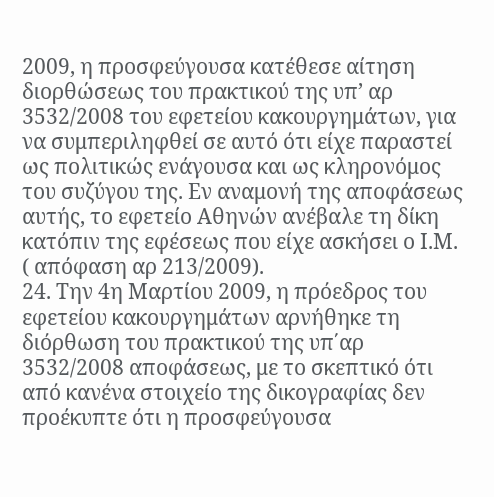2009, η προσφεύγουσα κατέθεσε αίτηση διορθώσεως του πρακτικού της υπ’ αρ 3532/2008 του εφετείου κακουργημάτων, για να συμπεριληφθεί σε αυτό ότι είχε παραστεί ως πολιτικώς ενάγουσα και ως κληρονόμος του συζύγου της. Εν αναμονή της αποφάσεως αυτής, το εφετείο Αθηνών ανέβαλε τη δίκη κατόπιν της εφέσεως που είχε ασκήσει ο Ι.Μ. ( απόφαση αρ 213/2009).
24. Την 4η Μαρτίου 2009, η πρόεδρος του εφετείου κακουργημάτων αρνήθηκε τη διόρθωση του πρακτικού της υπ΄αρ 3532/2008 αποφάσεως, με το σκεπτικό ότι από κανένα στοιχείο της δικογραφίας δεν προέκυπτε ότι η προσφεύγουσα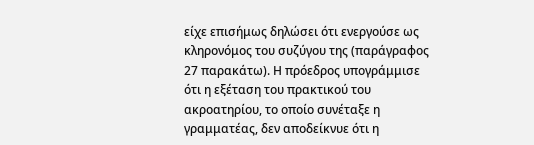είχε επισήμως δηλώσει ότι ενεργούσε ως κληρονόμος του συζύγου της (παράγραφος 27 παρακάτω). Η πρόεδρος υπογράμμισε ότι η εξέταση του πρακτικού του ακροατηρίου, το οποίο συνέταξε η γραμματέας, δεν αποδείκνυε ότι η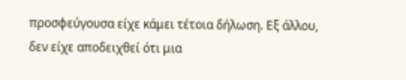προσφεύγουσα είχε κάμει τέτοια δήλωση. Εξ άλλου, δεν είχε αποδειχθεί ότι μια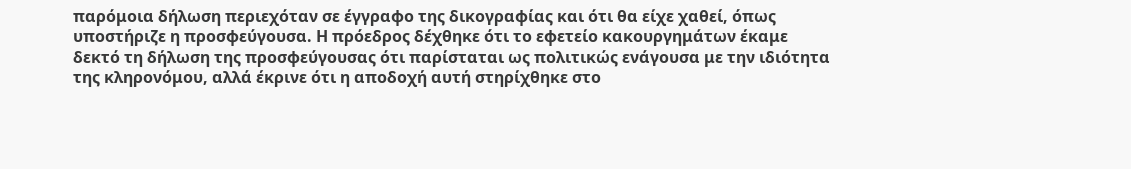παρόμοια δήλωση περιεχόταν σε έγγραφο της δικογραφίας και ότι θα είχε χαθεί, όπως υποστήριζε η προσφεύγουσα. Η πρόεδρος δέχθηκε ότι το εφετείο κακουργημάτων έκαμε δεκτό τη δήλωση της προσφεύγουσας ότι παρίσταται ως πολιτικώς ενάγουσα με την ιδιότητα της κληρονόμου, αλλά έκρινε ότι η αποδοχή αυτή στηρίχθηκε στο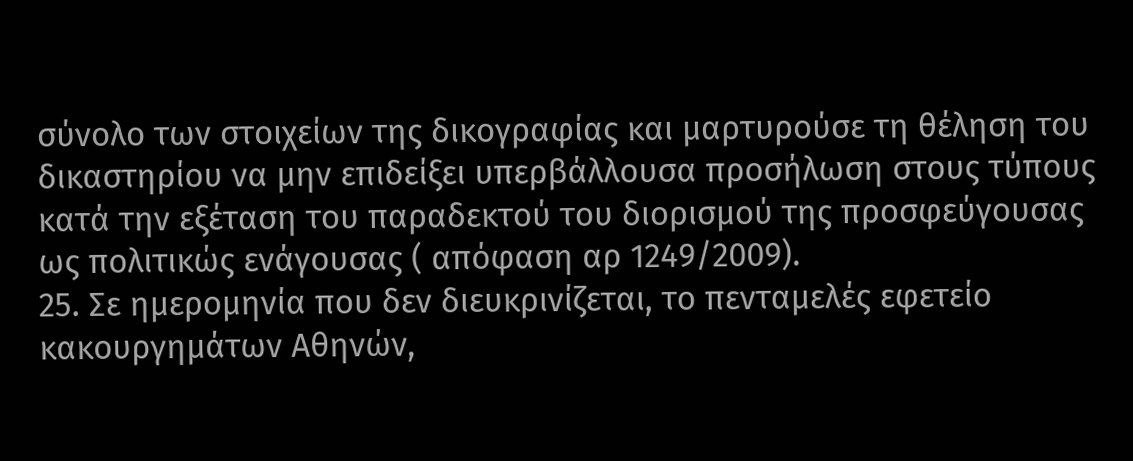σύνολο των στοιχείων της δικογραφίας και μαρτυρούσε τη θέληση του δικαστηρίου να μην επιδείξει υπερβάλλουσα προσήλωση στους τύπους κατά την εξέταση του παραδεκτού του διορισμού της προσφεύγουσας ως πολιτικώς ενάγουσας ( απόφαση αρ 1249/2009).
25. Σε ημερομηνία που δεν διευκρινίζεται, το πενταμελές εφετείο κακουργημάτων Αθηνών,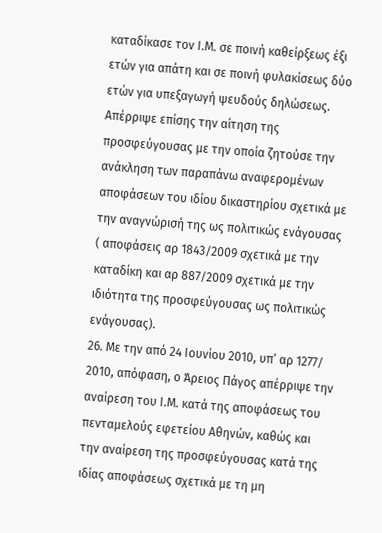καταδίκασε τον Ι.Μ. σε ποινή καθείρξεως έξι ετών για απάτη και σε ποινή φυλακίσεως δύο ετών για υπεξαγωγή ψευδούς δηλώσεως. Απέρριψε επίσης την αίτηση της προσφεύγουσας με την οποία ζητούσε την ανάκληση των παραπάνω αναφερομένων αποφάσεων του ιδίου δικαστηρίου σχετικά με την αναγνώρισή της ως πολιτικώς ενάγουσας ( αποφάσεις αρ 1843/2009 σχετικά με την καταδίκη και αρ 887/2009 σχετικά με την ιδιότητα της προσφεύγουσας ως πολιτικώς ενάγουσας).
26. Με την από 24 Ιουνίου 2010, υπ’ αρ 1277/ 2010, απόφαση, ο Άρειος Πάγος απέρριψε την αναίρεση του Ι.Μ. κατά της αποφάσεως του πενταμελούς εφετείου Αθηνών, καθώς και την αναίρεση της προσφεύγουσας κατά της ιδίας αποφάσεως σχετικά με τη μη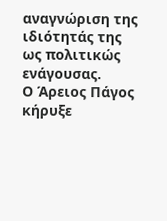αναγνώριση της ιδιότητάς της ως πολιτικώς ενάγουσας.
Ο Άρειος Πάγος κήρυξε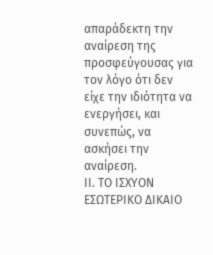απαράδεκτη την αναίρεση της προσφεύγουσας για τον λόγο ότι δεν είχε την ιδιότητα να ενεργήσει, και συνεπώς, να ασκήσει την αναίρεση.
ΙΙ. ΤΟ ΙΣΧΥΟΝ ΕΣΩΤΕΡΙΚΟ ΔΙΚΑΙΟ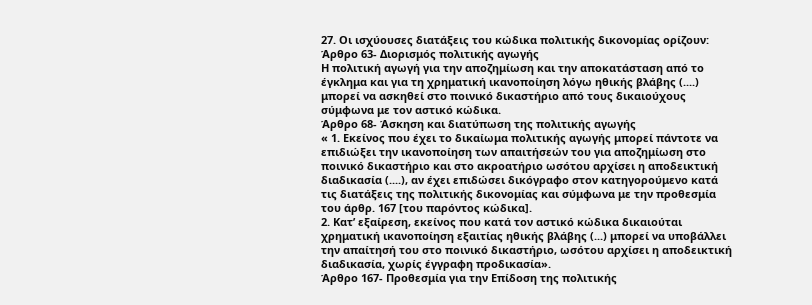27. Οι ισχύουσες διατάξεις του κώδικα πολιτικής δικονομίας ορίζουν:
Άρθρο 63- Διορισμός πολιτικής αγωγής
Η πολιτική αγωγή για την αποζημίωση και την αποκατάσταση από το έγκλημα και για τη χρηματική ικανοποίηση λόγω ηθικής βλάβης (....) μπορεί να ασκηθεί στο ποινικό δικαστήριο από τους δικαιούχους σύμφωνα με τον αστικό κώδικα.
Άρθρο 68- Άσκηση και διατύπωση της πολιτικής αγωγής
« 1. Εκείνος που έχει το δικαίωμα πολιτικής αγωγής μπορεί πάντοτε να επιδιώξει την ικανοποίηση των απαιτήσεών του για αποζημίωση στο ποινικό δικαστήριο και στο ακροατήριο ωσότου αρχίσει η αποδεικτική διαδικασία (....), αν έχει επιδώσει δικόγραφο στον κατηγορούμενο κατά τις διατάξεις της πολιτικής δικονομίας και σύμφωνα με την προθεσμία του άρθρ. 167 [του παρόντος κώδικα].
2. Κατ’ εξαίρεση, εκείνος που κατά τον αστικό κώδικα δικαιούται χρηματική ικανοποίηση εξαιτίας ηθικής βλάβης (...) μπορεί να υποβάλλει την απαίτησή του στο ποινικό δικαστήριο, ωσότου αρχίσει η αποδεικτική διαδικασία, χωρίς έγγραφη προδικασία».
Άρθρο 167- Προθεσμία για την Επίδοση της πολιτικής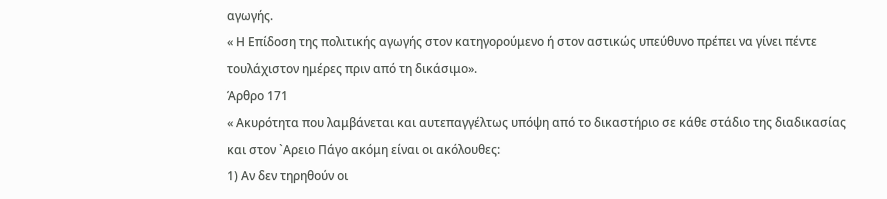αγωγής.
« Η Επίδοση της πολιτικής αγωγής στον κατηγορούμενο ή στον αστικώς υπεύθυνο πρέπει να γίνει πέντε τουλάχιστον ημέρες πριν από τη δικάσιμο».
Άρθρο 171
« Ακυρότητα που λαμβάνεται και αυτεπαγγέλτως υπόψη από το δικαστήριο σε κάθε στάδιο της διαδικασίας και στον `Αρειο Πάγο ακόμη είναι οι ακόλουθες:
1) Αν δεν τηρηθούν οι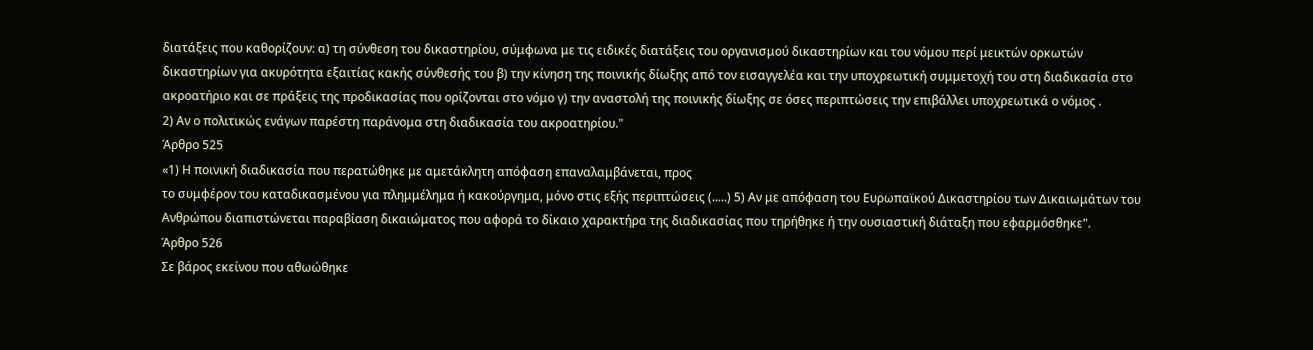διατάξεις που καθορίζουν: α) τη σύνθεση του δικαστηρίου, σύμφωνα με τις ειδικές διατάξεις του οργανισμού δικαστηρίων και του νόμου περί μεικτών ορκωτών δικαστηρίων για ακυρότητα εξαιτίας κακής σύνθεσής του β) την κίνηση της ποινικής δίωξης από τον εισαγγελέα και την υποχρεωτική συμμετοχή του στη διαδικασία στο ακροατήριο και σε πράξεις της προδικασίας που ορίζονται στο νόμο γ) την αναστολή της ποινικής δίωξης σε όσες περιπτώσεις την επιβάλλει υποχρεωτικά ο νόμος .
2) Αν ο πολιτικώς ενάγων παρέστη παράνομα στη διαδικασία του ακροατηρίου."
Άρθρο 525
«1) Η ποινική διαδικασία που περατώθηκε με αμετάκλητη απόφαση επαναλαμβάνεται, προς
το συμφέρον του καταδικασμένου για πλημμέλημα ή κακούργημα, μόνο στις εξής περιπτώσεις (.....) 5) Αν με απόφαση του Ευρωπαϊκού Δικαστηρίου των Δικαιωμάτων του Ανθρώπου διαπιστώνεται παραβίαση δικαιώματος που αφορά το δίκαιο χαρακτήρα της διαδικασίας που τηρήθηκε ή την ουσιαστική διάταξη που εφαρμόσθηκε".
Άρθρο 526
Σε βάρος εκείνου που αθωώθηκε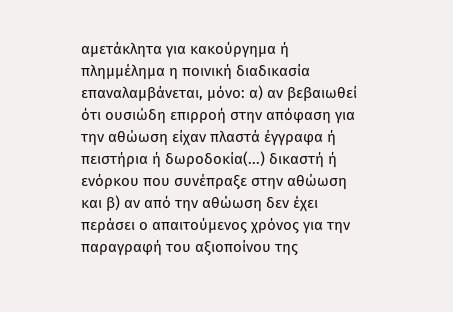αµετάκλητα για κακούργηµα ή πληµµέληµα η ποινική διαδικασία επαναλαµβάνεται, µόνο: α) αν βεβαιωθεί ότι ουσιώδη επιρροή στην απόφαση για την αθώωση είχαν πλαστά έγγραφα ή πειστήρια ή δωροδοκία(...) δικαστή ή ενόρκου που συνέπραξε στην αθώωση και β) αν από την αθώωση δεν έχει περάσει ο απαιτούµενος χρόνος για την παραγραφή του αξιοποίνου της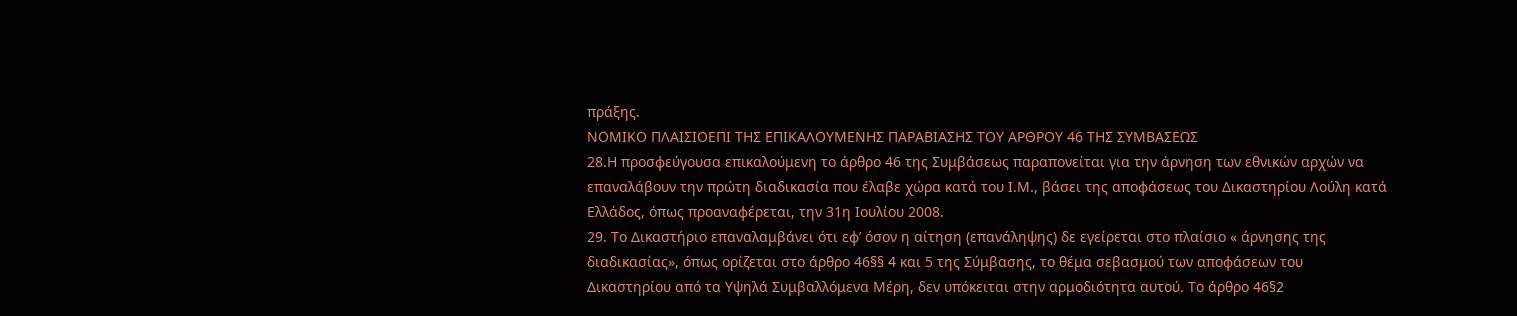πράξης.
ΝΟΜΙΚΟ ΠΛΑΙΣΙΟΕΠΙ ΤΗΣ ΕΠΙΚΑΛΟΥΜΕΝΗΣ ΠΑΡΑΒΙΑΣΗΣ ΤΟΥ ΑΡΘΡΟΥ 46 ΤΗΣ ΣΥΜΒΑΣΕΩΣ
28.Η προσφεύγουσα επικαλούμενη το άρθρο 46 της Συμβάσεως παραπονείται για την άρνηση των εθνικών αρχών να επαναλάβουν την πρώτη διαδικασία που έλαβε χώρα κατά του Ι.Μ., βάσει της αποφάσεως του Δικαστηρίου Λούλη κατά Ελλάδος, όπως προαναφέρεται, την 31η Ιουλίου 2008.
29. Το Δικαστήριο επαναλαμβάνει ότι εφ’ όσον η αίτηση (επανάληψης) δε εγείρεται στο πλαίσιο « άρνησης της διαδικασίας», όπως ορίζεται στο άρθρο 46§§ 4 και 5 της Σύμβασης, το θέμα σεβασμού των αποφάσεων του Δικαστηρίου από τα Υψηλά Συμβαλλόμενα Μέρη, δεν υπόκειται στην αρμοδιότητα αυτού. Το άρθρο 46§2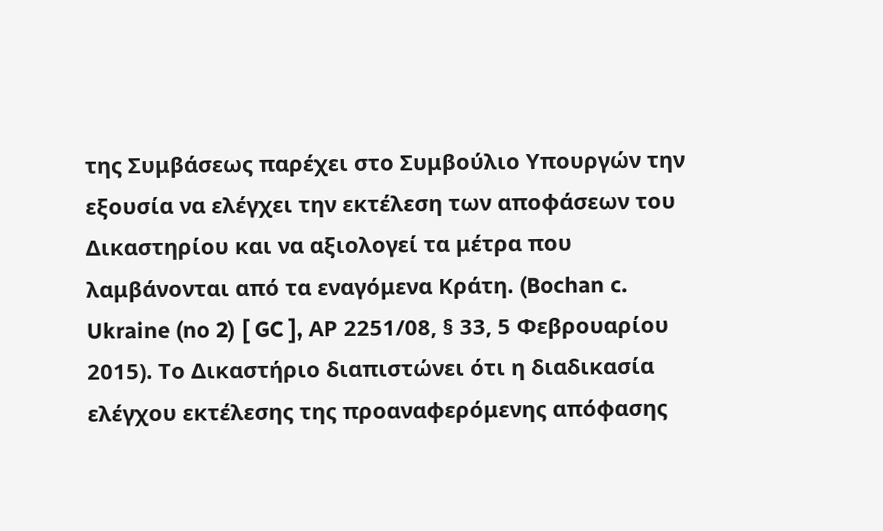της Συμβάσεως παρέχει στο Συμβούλιο Υπουργών την εξουσία να ελέγχει την εκτέλεση των αποφάσεων του Δικαστηρίου και να αξιολογεί τα μέτρα που λαμβάνονται από τα εναγόμενα Κράτη. (Bochan c. Ukraine (no 2) [ GC ], ΑΡ 2251/08, § 33, 5 Φεβρουαρίου 2015). Το Δικαστήριο διαπιστώνει ότι η διαδικασία ελέγχου εκτέλεσης της προαναφερόμενης απόφασης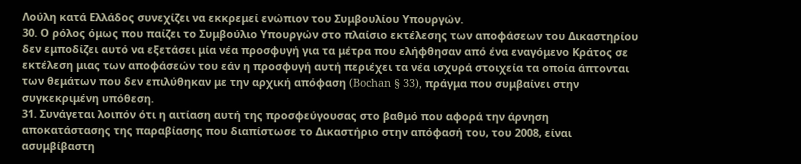Λούλη κατά Ελλάδος συνεχίζει να εκκρεμεί ενώπιον του Συμβουλίου Υπουργών.
30. Ο ρόλος όμως που παίζει το Συμβούλιο Υπουργών στο πλαίσιο εκτέλεσης των αποφάσεων του Δικαστηρίου δεν εμποδίζει αυτό να εξετάσει μία νέα προσφυγή για τα μέτρα που ελήφθησαν από ένα εναγόμενο Κράτος σε εκτέλεση μιας των αποφάσεών του εάν η προσφυγή αυτή περιέχει τα νέα ισχυρά στοιχεία τα οποία άπτονται των θεμάτων που δεν επιλύθηκαν με την αρχική απόφαση (Bochan § 33), πράγμα που συμβαίνει στην συγκεκριμένη υπόθεση.
31. Συνάγεται λοιπόν ότι η αιτίαση αυτή της προσφεύγουσας στο βαθμό που αφορά την άρνηση αποκατάστασης της παραβίασης που διαπίστωσε το Δικαστήριο στην απόφασή του, του 2008, είναι ασυμβίβαστη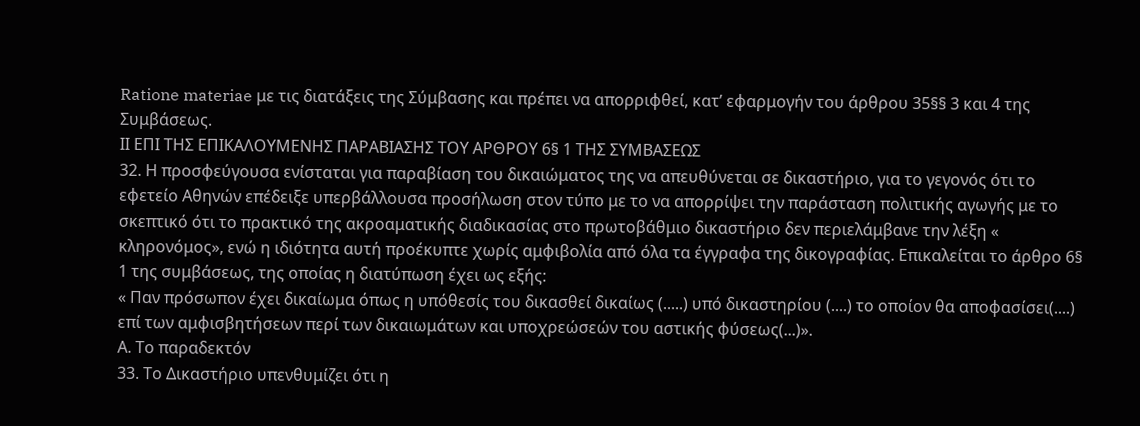Ratione materiae με τις διατάξεις της Σύμβασης και πρέπει να απορριφθεί, κατ’ εφαρμογήν του άρθρου 35§§ 3 και 4 της Συμβάσεως.
ΙΙ ΕΠΙ ΤΗΣ ΕΠΙΚΑΛΟΥΜΕΝΗΣ ΠΑΡΑΒΙΑΣΗΣ ΤΟΥ ΑΡΘΡΟΥ 6§ 1 ΤΗΣ ΣΥΜΒΑΣΕΩΣ
32. Η προσφεύγουσα ενίσταται για παραβίαση του δικαιώματος της να απευθύνεται σε δικαστήριο, για το γεγονός ότι το εφετείο Αθηνών επέδειξε υπερβάλλουσα προσήλωση στον τύπο με το να απορρίψει την παράσταση πολιτικής αγωγής με το σκεπτικό ότι το πρακτικό της ακροαματικής διαδικασίας στο πρωτοβάθμιο δικαστήριο δεν περιελάμβανε την λέξη « κληρονόμος», ενώ η ιδιότητα αυτή προέκυπτε χωρίς αμφιβολία από όλα τα έγγραφα της δικογραφίας. Επικαλείται το άρθρο 6§ 1 της συμβάσεως, της οποίας η διατύπωση έχει ως εξής:
« Παν πρόσωπον έχει δικαίωμα όπως η υπόθεσίς του δικασθεί δικαίως (.....) υπό δικαστηρίου (....) το οποίον θα αποφασίσει(....) επί των αμφισβητήσεων περί των δικαιωμάτων και υποχρεώσεών του αστικής φύσεως(...)».
Α. Το παραδεκτόν
33. Το Δικαστήριο υπενθυμίζει ότι η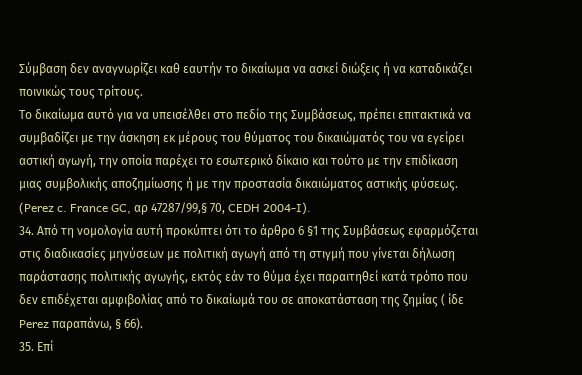Σύμβαση δεν αναγνωρίζει καθ εαυτήν το δικαίωμα να ασκεί διώξεις ή να καταδικάζει ποινικώς τους τρίτους.
Το δικαίωμα αυτό για να υπεισέλθει στο πεδίο της Συμβάσεως, πρέπει επιτακτικά να συμβαδίζει με την άσκηση εκ μέρους του θύματος του δικαιώματός του να εγείρει αστική αγωγή, την οποία παρέχει το εσωτερικό δίκαιο και τούτο με την επιδίκαση μιας συμβολικής αποζημίωσης ή με την προστασία δικαιώματος αστικής φύσεως. (Perez c. France GC, αρ 47287/99,§ 70, CEDH 2004-I).
34. Από τη νομολογία αυτή προκύπτει ότι το άρθρο 6 §1 της Συμβάσεως εφαρμόζεται στις διαδικασίες μηνύσεων με πολιτική αγωγή από τη στιγμή που γίνεται δήλωση παράστασης πολιτικής αγωγής, εκτός εάν το θύμα έχει παραιτηθεί κατά τρόπο που δεν επιδέχεται αμφιβολίας από το δικαίωμά του σε αποκατάσταση της ζημίας ( ίδε Perez παραπάνω, § 66).
35. Επί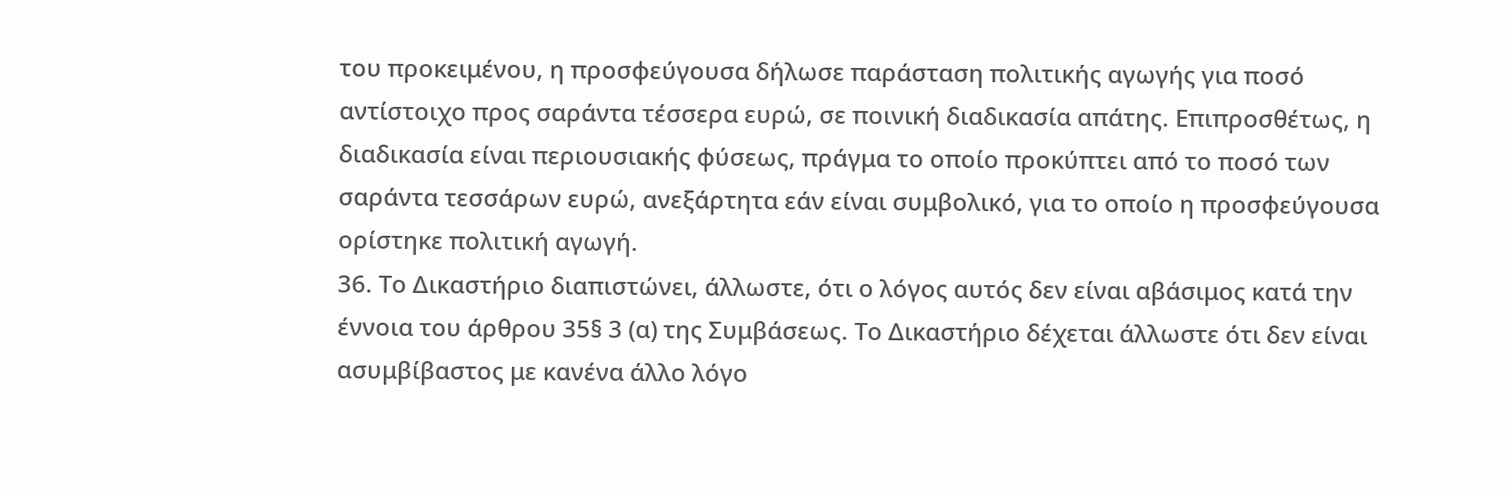του προκειμένου, η προσφεύγουσα δήλωσε παράσταση πολιτικής αγωγής για ποσό αντίστοιχο προς σαράντα τέσσερα ευρώ, σε ποινική διαδικασία απάτης. Επιπροσθέτως, η διαδικασία είναι περιουσιακής φύσεως, πράγμα το οποίο προκύπτει από το ποσό των σαράντα τεσσάρων ευρώ, ανεξάρτητα εάν είναι συμβολικό, για το οποίο η προσφεύγουσα ορίστηκε πολιτική αγωγή.
36. Το Δικαστήριο διαπιστώνει, άλλωστε, ότι ο λόγος αυτός δεν είναι αβάσιμος κατά την έννοια του άρθρου 35§ 3 (α) της Συμβάσεως. Το Δικαστήριο δέχεται άλλωστε ότι δεν είναι ασυμβίβαστος με κανένα άλλο λόγο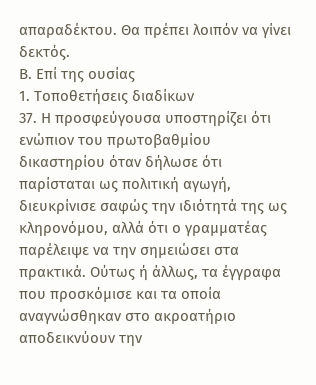απαραδέκτου. Θα πρέπει λοιπόν να γίνει δεκτός.
Β. Επί της ουσίας
1. Τοποθετήσεις διαδίκων
37. Η προσφεύγουσα υποστηρίζει ότι ενώπιον του πρωτοβαθμίου δικαστηρίου όταν δήλωσε ότι παρίσταται ως πολιτική αγωγή, διευκρίνισε σαφώς την ιδιότητά της ως κληρονόμου, αλλά ότι ο γραμματέας παρέλειψε να την σημειώσει στα πρακτικά. Ούτως ή άλλως, τα έγγραφα που προσκόμισε και τα οποία αναγνώσθηκαν στο ακροατήριο αποδεικνύουν την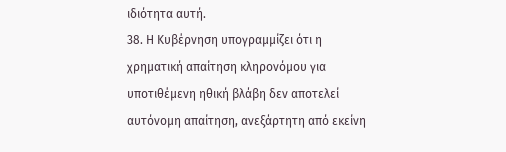ιδιότητα αυτή.
38. Η Κυβέρνηση υπογραμμίζει ότι η χρηματική απαίτηση κληρονόμου για υποτιθέμενη ηθική βλάβη δεν αποτελεί αυτόνομη απαίτηση, ανεξάρτητη από εκείνη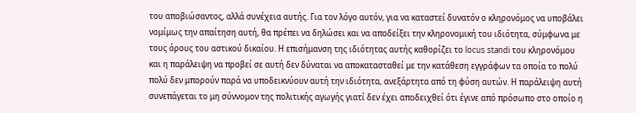του αποβιώσαντος, αλλά συνέχεια αυτής. Για τον λόγο αυτόν, για να καταστεί δυνατόν ο κληρονόμος να υποβάλει νομίμως την απαίτηση αυτή, θα πρέπει να δηλώσει και να αποδείξει την κληρονομική του ιδιότητα, σύμφωνα με τους όρους του αστικού δικαίου. Η επισήμανση της ιδιότητας αυτής καθορίζει το locus standi του κληρονόμου και η παράλειψη να προβεί σε αυτή δεν δύναται να αποκατασταθεί με την κατάθεση εγγράφων τα οποία το πολύ πολύ δεν μπορούν παρά να υποδεικνύουν αυτή την ιδιότητα, ανεξάρτητα από τη φύση αυτών. Η παράλειψη αυτή συνεπάγεται το μη σύννομον της πολιτικής αγωγής γιατί δεν έχει αποδειχθεί ότι έγινε από πρόσωπο στο οποίο η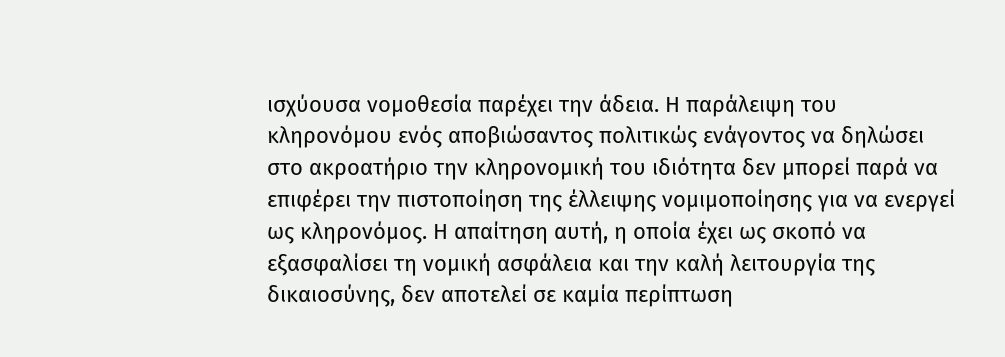ισχύουσα νομοθεσία παρέχει την άδεια. Η παράλειψη του κληρονόμου ενός αποβιώσαντος πολιτικώς ενάγοντος να δηλώσει στο ακροατήριο την κληρονομική του ιδιότητα δεν μπορεί παρά να επιφέρει την πιστοποίηση της έλλειψης νομιμοποίησης για να ενεργεί ως κληρονόμος. Η απαίτηση αυτή, η οποία έχει ως σκοπό να εξασφαλίσει τη νομική ασφάλεια και την καλή λειτουργία της δικαιοσύνης, δεν αποτελεί σε καμία περίπτωση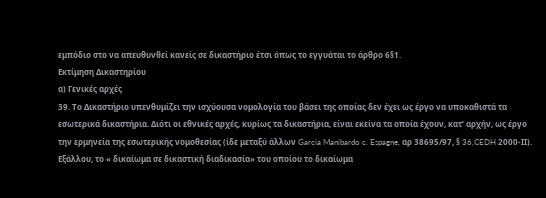εμπόδιο στο να απευθυνθεί κανείς σε δικαστήριο έτσι όπως το εγγυάται το άρθρο 6§1.
Εκτίμηση Δικαστηρίου
α) Γενικές αρχές
39. Το Δικαστήριο υπενθυμίζει την ισχύουσα νομολογία του βάσει της οποίας δεν έχει ως έργο να υποκαθιστά τα εσωτερικά δικαστήρια. Διότι οι εθνικές αρχές, κυρίως τα δικαστήρια, είναι εκείνα τα οποία έχουν, κατ’ αρχήν, ως έργο την ερμηνεία της εσωτερικής νομοθεσίας (ίδε μεταξύ άλλων Garcia Manibardo c. Espagne, αρ 38695/97, § 36,CEDH 2000-ΙΙ). Εξάλλου, το « δικαίωμα σε δικαστική διαδικασία» του οποίου το δικαίωμα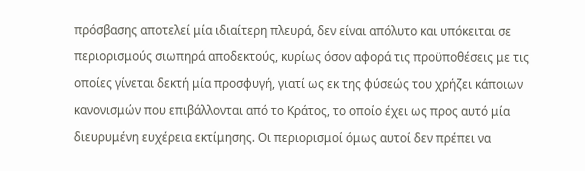πρόσβασης αποτελεί μία ιδιαίτερη πλευρά, δεν είναι απόλυτο και υπόκειται σε περιορισμούς σιωπηρά αποδεκτούς, κυρίως όσον αφορά τις προϋποθέσεις με τις οποίες γίνεται δεκτή μία προσφυγή, γιατί ως εκ της φύσεώς του χρήζει κάποιων κανονισμών που επιβάλλονται από το Κράτος, το οποίο έχει ως προς αυτό μία διευρυμένη ευχέρεια εκτίμησης. Οι περιορισμοί όμως αυτοί δεν πρέπει να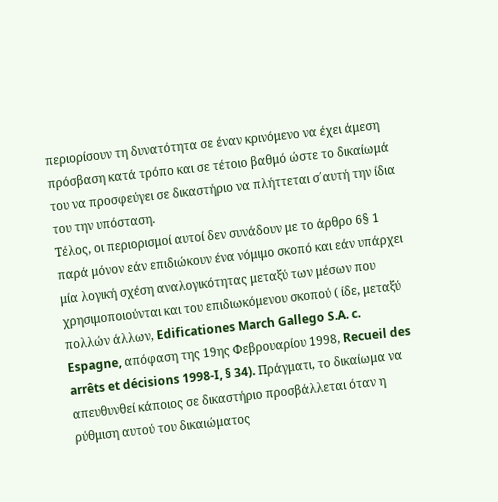περιορίσουν τη δυνατότητα σε έναν κρινόμενο να έχει άμεση πρόσβαση κατά τρόπο και σε τέτοιο βαθμό ώστε το δικαίωμά του να προσφεύγει σε δικαστήριο να πλήττεται σ΄αυτή την ίδια του την υπόσταση.
Τέλος, οι περιορισμοί αυτοί δεν συνάδουν με το άρθρο 6§ 1 παρά μόνον εάν επιδιώκουν ένα νόμιμο σκοπό και εάν υπάρχει μία λογική σχέση αναλογικότητας μεταξύ των μέσων που χρησιμοποιούνται και του επιδιωκόμενου σκοπού ( ίδε, μεταξύ πολλών άλλων, Edificationes March Gallego S.A. c. Espagne, απόφαση της 19ης Φεβρουαρίου 1998, Recueil des arrêts et décisions 1998-I, § 34). Πράγματι, το δικαίωμα να απευθυνθεί κάποιος σε δικαστήριο προσβάλλεται όταν η ρύθμιση αυτού του δικαιώματος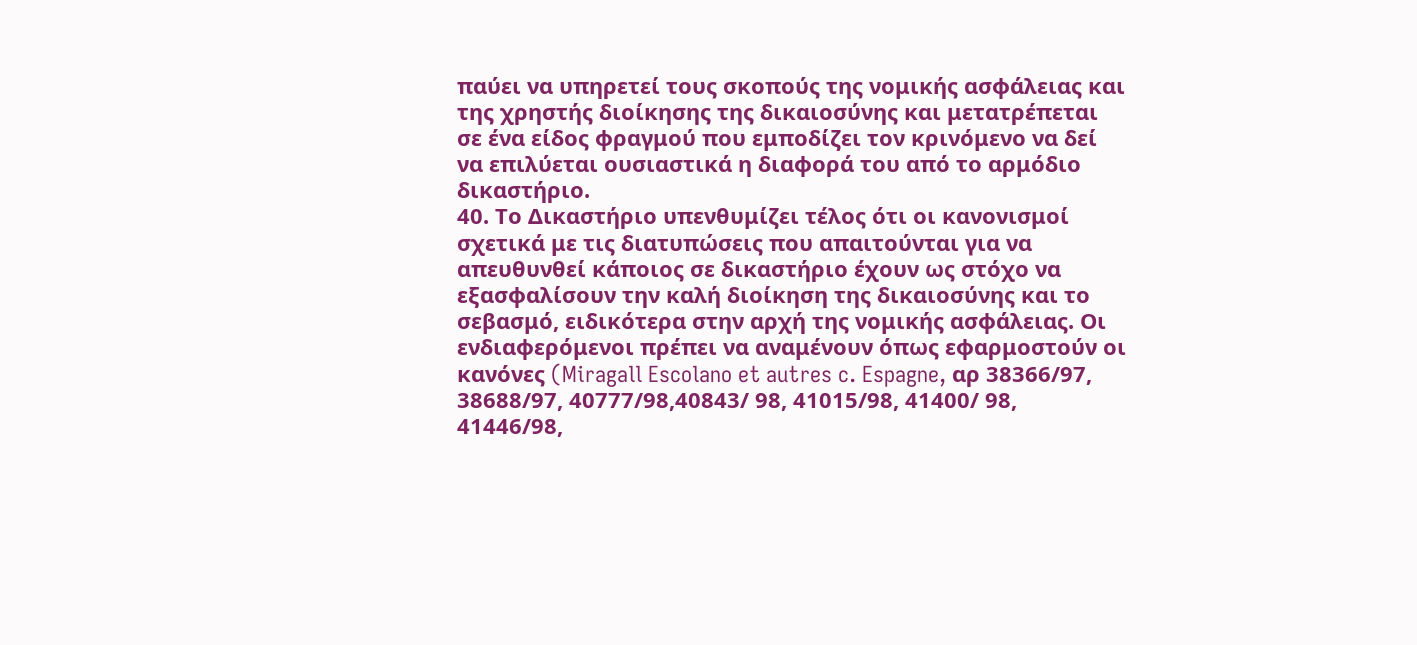παύει να υπηρετεί τους σκοπούς της νομικής ασφάλειας και της χρηστής διοίκησης της δικαιοσύνης και μετατρέπεται σε ένα είδος φραγμού που εμποδίζει τον κρινόμενο να δεί να επιλύεται ουσιαστικά η διαφορά του από το αρμόδιο δικαστήριο.
40. Το Δικαστήριο υπενθυμίζει τέλος ότι οι κανονισμοί σχετικά με τις διατυπώσεις που απαιτούνται για να απευθυνθεί κάποιος σε δικαστήριο έχουν ως στόχο να εξασφαλίσουν την καλή διοίκηση της δικαιοσύνης και το σεβασμό, ειδικότερα στην αρχή της νομικής ασφάλειας. Οι ενδιαφερόμενοι πρέπει να αναμένουν όπως εφαρμοστούν οι κανόνες (Miragall Escolano et autres c. Espagne, αρ 38366/97, 38688/97, 40777/98,40843/ 98, 41015/98, 41400/ 98, 41446/98,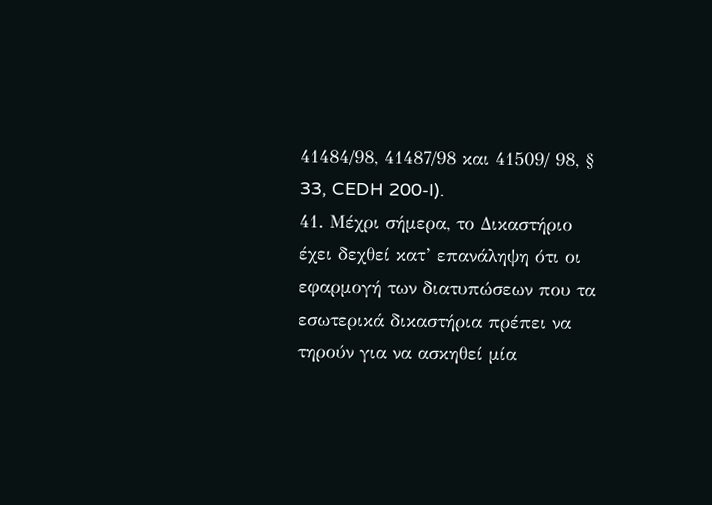41484/98, 41487/98 και 41509/ 98, § 33, CEDH 200-I).
41. Μέχρι σήμερα, το Δικαστήριο έχει δεχθεί κατ’ επανάληψη ότι οι εφαρμογή των διατυπώσεων που τα εσωτερικά δικαστήρια πρέπει να τηρούν για να ασκηθεί μία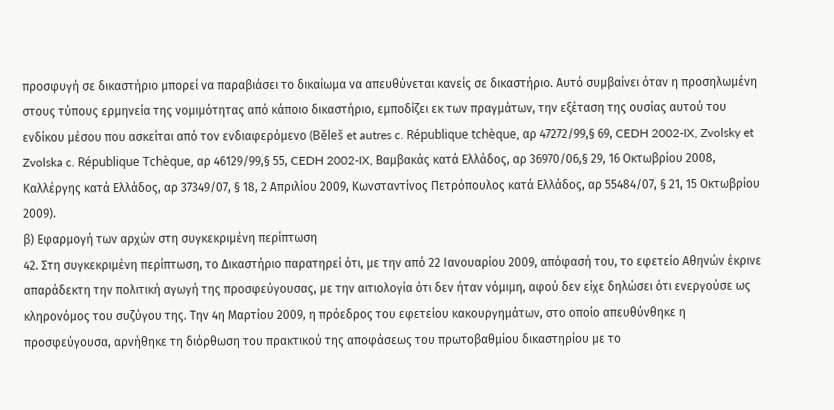προσφυγή σε δικαστήριο μπορεί να παραβιάσει το δικαίωμα να απευθύνεται κανείς σε δικαστήριο. Αυτό συμβαίνει όταν η προσηλωμένη στους τύπους ερμηνεία της νομιμότητας από κάποιο δικαστήριο, εμποδίζει εκ των πραγμάτων, την εξέταση της ουσίας αυτού του ενδίκου μέσου που ασκείται από τον ενδιαφερόμενο (Běleš et autres c. République tchèque, αρ 47272/99,§ 69, CEDH 2002-IX, Zvolsky et Zvolska c. République Tchèque, αρ 46129/99,§ 55, CEDH 2002-IX, Βαμβακάς κατά Ελλάδος, αρ 36970/06,§ 29, 16 Οκτωβρίου 2008, Καλλέργης κατά Ελλάδος, αρ 37349/07, § 18, 2 Απριλίου 2009, Κωνσταντίνος Πετρόπουλος κατά Ελλάδος, αρ 55484/07, § 21, 15 Οκτωβρίου 2009).
β) Εφαρμογή των αρχών στη συγκεκριμένη περίπτωση
42. Στη συγκεκριμένη περίπτωση, το Δικαστήριο παρατηρεί ότι, με την από 22 Ιανουαρίου 2009, απόφασή του, το εφετείο Αθηνών έκρινε απαράδεκτη την πολιτική αγωγή της προσφεύγουσας, με την αιτιολογία ότι δεν ήταν νόμιμη, αφού δεν είχε δηλώσει ότι ενεργούσε ως κληρονόμος του συζύγου της. Την 4η Μαρτίου 2009, η πρόεδρος του εφετείου κακουργημάτων, στο οποίο απευθύνθηκε η προσφεύγουσα, αρνήθηκε τη διόρθωση του πρακτικού της αποφάσεως του πρωτοβαθμίου δικαστηρίου με το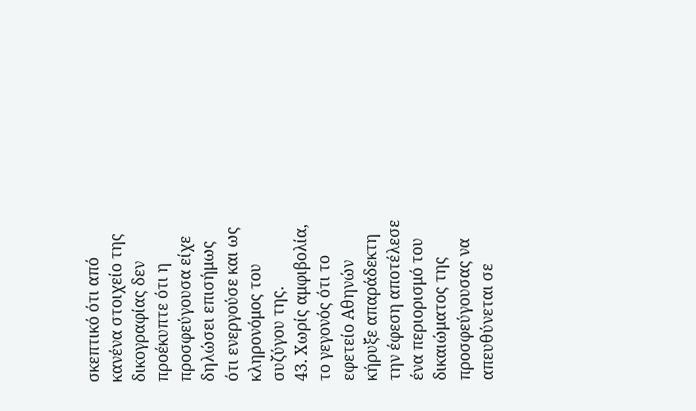σκεπτικό ότι από κανένα στοιχείο της δικογραφίας δεν προέκυπτε ότι η προσφεύγουσα είχε δηλώσει επισήμως ότι ενεργούσε και ως κληρονόμος του συζύγου της.
43. Χωρίς αμφιβολία, το γεγονός ότι το εφετείο Αθηνών κήρυξε απαράδεκτη την έφεση αποτέλεσε ένα περιορισμό του δικαιώματος της προσφεύγουσας να απευθύνεται σε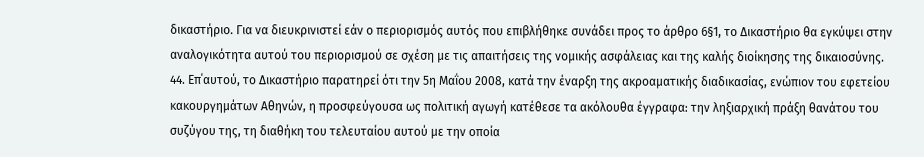δικαστήριο. Για να διευκρινιστεί εάν ο περιορισμός αυτός που επιβλήθηκε συνάδει προς το άρθρο 6§1, το Δικαστήριο θα εγκύψει στην αναλογικότητα αυτού του περιορισμού σε σχέση με τις απαιτήσεις της νομικής ασφάλειας και της καλής διοίκησης της δικαιοσύνης.
44. Επ΄αυτού, το Δικαστήριο παρατηρεί ότι την 5η Μαΐου 2008, κατά την έναρξη της ακροαματικής διαδικασίας, ενώπιον του εφετείου κακουργημάτων Αθηνών, η προσφεύγουσα ως πολιτική αγωγή κατέθεσε τα ακόλουθα έγγραφα: την ληξιαρχική πράξη θανάτου του συζύγου της, τη διαθήκη του τελευταίου αυτού με την οποία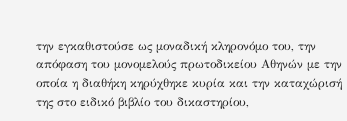την εγκαθιστούσε ως μοναδική κληρονόμο του, την απόφαση του μονομελούς πρωτοδικείου Αθηνών με την οποία η διαθήκη κηρύχθηκε κυρία και την καταχώρισή της στο ειδικό βιβλίο του δικαστηρίου,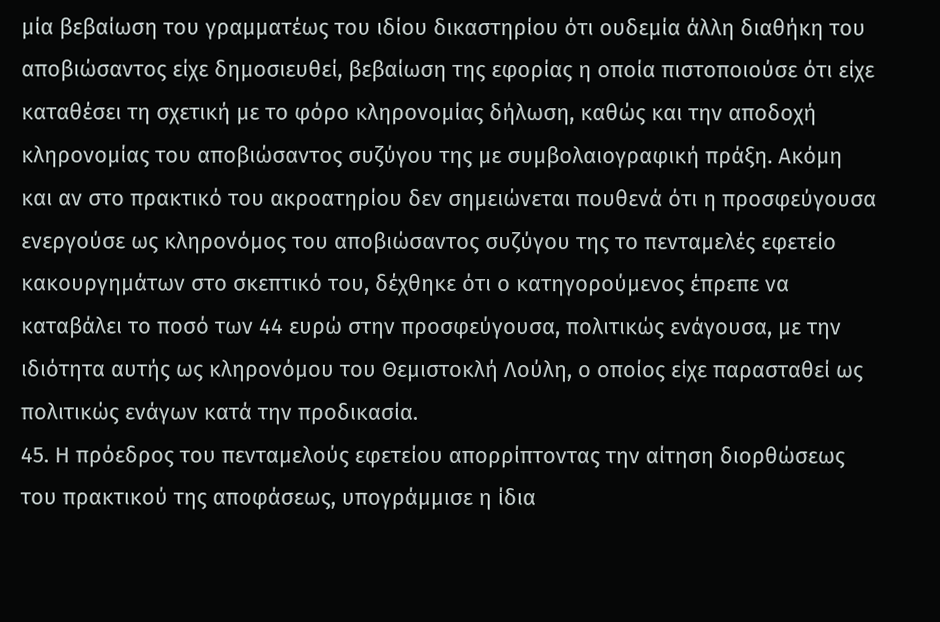μία βεβαίωση του γραμματέως του ιδίου δικαστηρίου ότι ουδεμία άλλη διαθήκη του αποβιώσαντος είχε δημοσιευθεί, βεβαίωση της εφορίας η οποία πιστοποιούσε ότι είχε καταθέσει τη σχετική με το φόρο κληρονομίας δήλωση, καθώς και την αποδοχή κληρονομίας του αποβιώσαντος συζύγου της με συμβολαιογραφική πράξη. Ακόμη και αν στο πρακτικό του ακροατηρίου δεν σημειώνεται πουθενά ότι η προσφεύγουσα ενεργούσε ως κληρονόμος του αποβιώσαντος συζύγου της το πενταμελές εφετείο κακουργημάτων στο σκεπτικό του, δέχθηκε ότι ο κατηγορούμενος έπρεπε να καταβάλει το ποσό των 44 ευρώ στην προσφεύγουσα, πολιτικώς ενάγουσα, με την ιδιότητα αυτής ως κληρονόμου του Θεμιστοκλή Λούλη, ο οποίος είχε παρασταθεί ως πολιτικώς ενάγων κατά την προδικασία.
45. Η πρόεδρος του πενταμελούς εφετείου απορρίπτοντας την αίτηση διορθώσεως του πρακτικού της αποφάσεως, υπογράμμισε η ίδια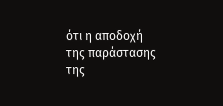ότι η αποδοχή της παράστασης της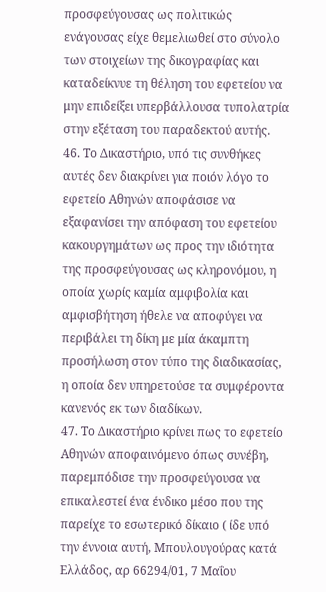προσφεύγουσας ως πολιτικώς ενάγουσας είχε θεμελιωθεί στο σύνολο των στοιχείων της δικογραφίας και καταδείκνυε τη θέληση του εφετείου να μην επιδείξει υπερβάλλουσα τυπολατρία στην εξέταση του παραδεκτού αυτής.
46. Το Δικαστήριο, υπό τις συνθήκες αυτές δεν διακρίνει για ποιόν λόγο το εφετείο Αθηνών αποφάσισε να εξαφανίσει την απόφαση του εφετείου κακουργημάτων ως προς την ιδιότητα της προσφεύγουσας ως κληρονόμου, η οποία χωρίς καμία αμφιβολία και αμφισβήτηση ήθελε να αποφύγει να περιβάλει τη δίκη με μία άκαμπτη προσήλωση στον τύπο της διαδικασίας, η οποία δεν υπηρετούσε τα συμφέροντα κανενός εκ των διαδίκων.
47. Το Δικαστήριο κρίνει πως το εφετείο Αθηνών αποφαινόμενο όπως συνέβη, παρεμπόδισε την προσφεύγουσα να επικαλεστεί ένα ένδικο μέσο που της παρείχε το εσωτερικό δίκαιο ( ίδε υπό την έννοια αυτή, Μπουλουγούρας κατά Ελλάδος, αρ 66294/01, 7 Μαΐου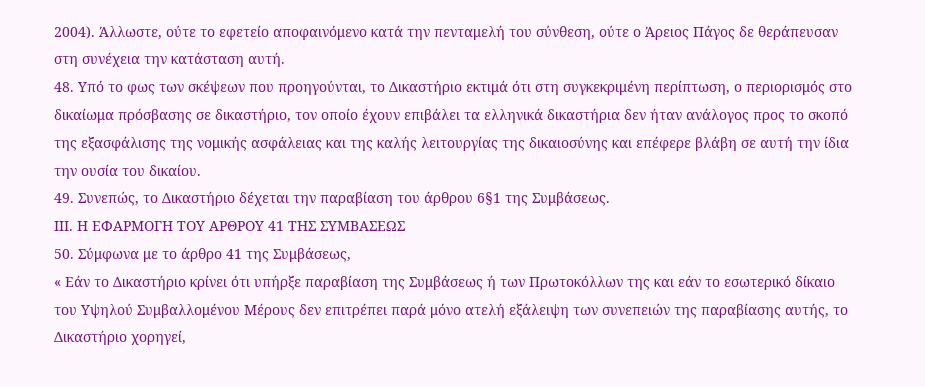2004). Άλλωστε, ούτε το εφετείο αποφαινόμενο κατά την πενταμελή του σύνθεση, ούτε ο Άρειος Πάγος δε θεράπευσαν στη συνέχεια την κατάσταση αυτή.
48. Υπό το φως των σκέψεων που προηγούνται, το Δικαστήριο εκτιμά ότι στη συγκεκριμένη περίπτωση, ο περιορισμός στο δικαίωμα πρόσβασης σε δικαστήριο, τον οποίο έχουν επιβάλει τα ελληνικά δικαστήρια δεν ήταν ανάλογος προς το σκοπό της εξασφάλισης της νομικής ασφάλειας και της καλής λειτουργίας της δικαιοσύνης και επέφερε βλάβη σε αυτή την ίδια την ουσία του δικαίου.
49. Συνεπώς, το Δικαστήριο δέχεται την παραβίαση του άρθρου 6§1 της Συμβάσεως.
ΙΙΙ. Η ΕΦΑΡΜΟΓΗ ΤΟΥ ΑΡΘΡΟΥ 41 ΤΗΣ ΣΥΜΒΑΣΕΩΣ
50. Σύμφωνα με το άρθρο 41 της Συμβάσεως,
« Εάν το Δικαστήριο κρίνει ότι υπήρξε παραβίαση της Συμβάσεως ή των Πρωτοκόλλων της και εάν το εσωτερικό δίκαιο του Υψηλού Συμβαλλομένου Μέρους δεν επιτρέπει παρά μόνο ατελή εξάλειψη των συνεπειών της παραβίασης αυτής, το Δικαστήριο χορηγεί,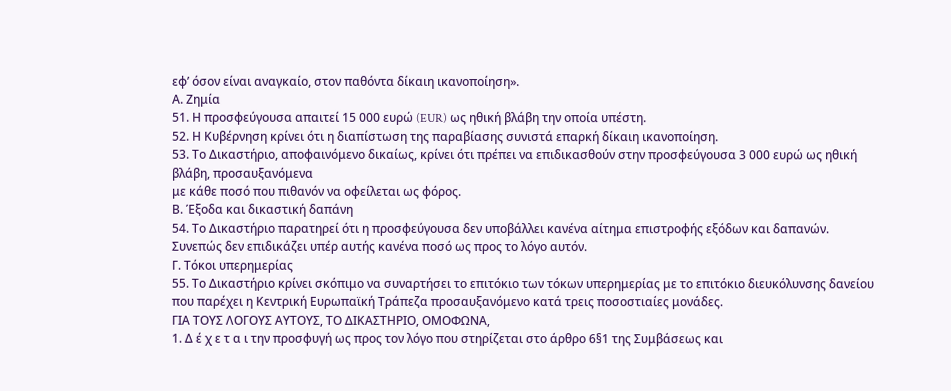εφ’ όσον είναι αναγκαίο, στον παθόντα δίκαιη ικανοποίηση».
Α. Ζημία
51. Η προσφεύγουσα απαιτεί 15 000 ευρώ (EUR) ως ηθική βλάβη την οποία υπέστη.
52. Η Κυβέρνηση κρίνει ότι η διαπίστωση της παραβίασης συνιστά επαρκή δίκαιη ικανοποίηση.
53. Το Δικαστήριο, αποφαινόμενο δικαίως, κρίνει ότι πρέπει να επιδικασθούν στην προσφεύγουσα 3 000 ευρώ ως ηθική βλάβη, προσαυξανόμενα
με κάθε ποσό που πιθανόν να οφείλεται ως φόρος.
Β. Έξοδα και δικαστική δαπάνη
54. Το Δικαστήριο παρατηρεί ότι η προσφεύγουσα δεν υποβάλλει κανένα αίτημα επιστροφής εξόδων και δαπανών. Συνεπώς δεν επιδικάζει υπέρ αυτής κανένα ποσό ως προς το λόγο αυτόν.
Γ. Τόκοι υπερημερίας
55. Το Δικαστήριο κρίνει σκόπιμο να συναρτήσει το επιτόκιο των τόκων υπερημερίας με το επιτόκιο διευκόλυνσης δανείου που παρέχει η Κεντρική Ευρωπαϊκή Τράπεζα προσαυξανόμενο κατά τρεις ποσοστιαίες μονάδες.
ΓΙΑ ΤΟΥΣ ΛΟΓΟΥΣ ΑΥΤΟΥΣ, ΤΟ ΔΙΚΑΣΤΗΡΙΟ, ΟΜΟΦΩΝΑ,
1. Δ έ χ ε τ α ι την προσφυγή ως προς τον λόγο που στηρίζεται στο άρθρο 6§1 της Συμβάσεως και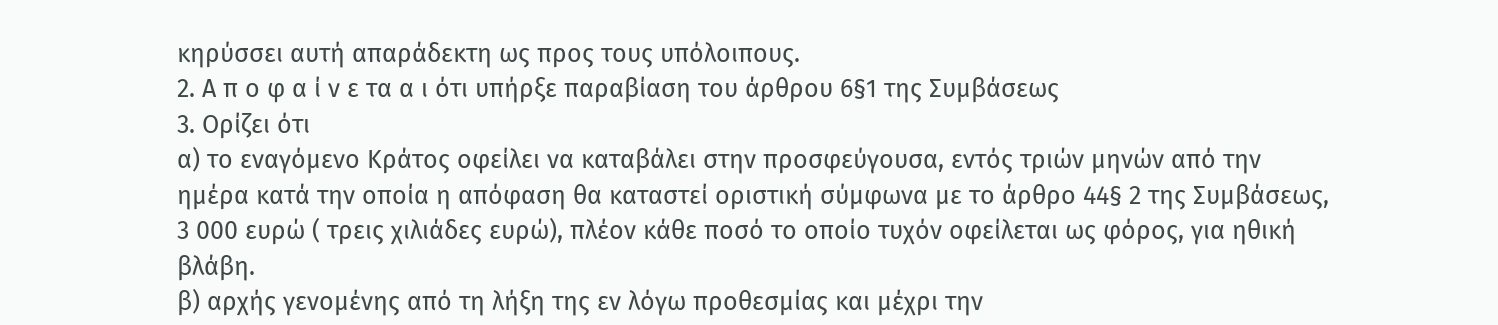κηρύσσει αυτή απαράδεκτη ως προς τους υπόλοιπους.
2. Α π ο φ α ί ν ε τα α ι ότι υπήρξε παραβίαση του άρθρου 6§1 της Συμβάσεως
3. Ορίζει ότι
α) το εναγόμενο Κράτος οφείλει να καταβάλει στην προσφεύγουσα, εντός τριών μηνών από την ημέρα κατά την οποία η απόφαση θα καταστεί οριστική σύμφωνα με το άρθρο 44§ 2 της Συμβάσεως, 3 000 ευρώ ( τρεις χιλιάδες ευρώ), πλέον κάθε ποσό το οποίο τυχόν οφείλεται ως φόρος, για ηθική βλάβη.
β) αρχής γενομένης από τη λήξη της εν λόγω προθεσμίας και μέχρι την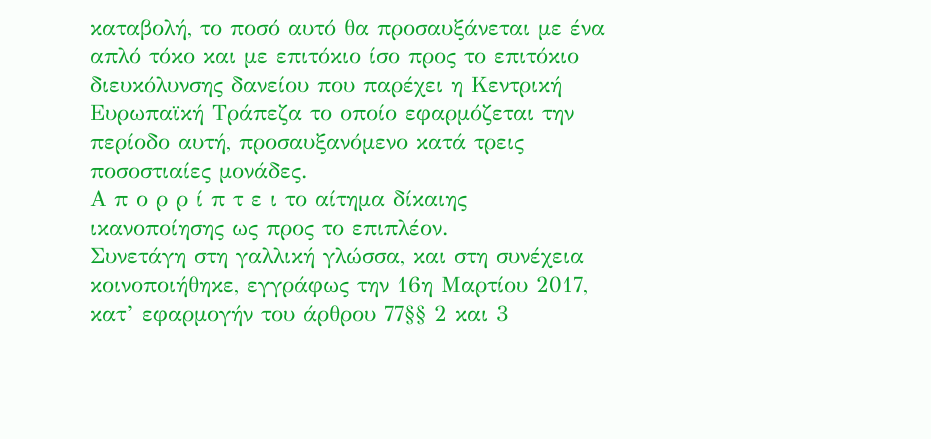καταβολή, το ποσό αυτό θα προσαυξάνεται με ένα απλό τόκο και με επιτόκιο ίσο προς το επιτόκιο διευκόλυνσης δανείου που παρέχει η Κεντρική Ευρωπαϊκή Τράπεζα το οποίο εφαρμόζεται την περίοδο αυτή, προσαυξανόμενο κατά τρεις ποσοστιαίες μονάδες.
Α π ο ρ ρ ί π τ ε ι το αίτημα δίκαιης ικανοποίησης ως προς το επιπλέον.
Συνετάγη στη γαλλική γλώσσα, και στη συνέχεια κοινοποιήθηκε, εγγράφως την 16η Μαρτίου 2017, κατ’ εφαρμογήν του άρθρου 77§§ 2 και 3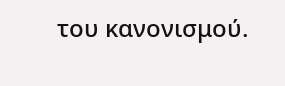του κανονισμού.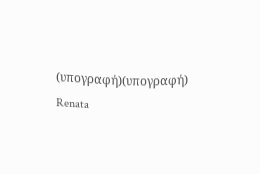(υπογραφή)(υπογραφή)
Renata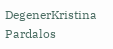DegenerKristina Pardalos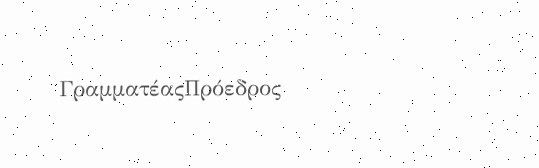ΓραμματέαςΠρόεδρος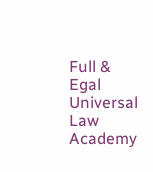Full & Egal Universal Law Academy